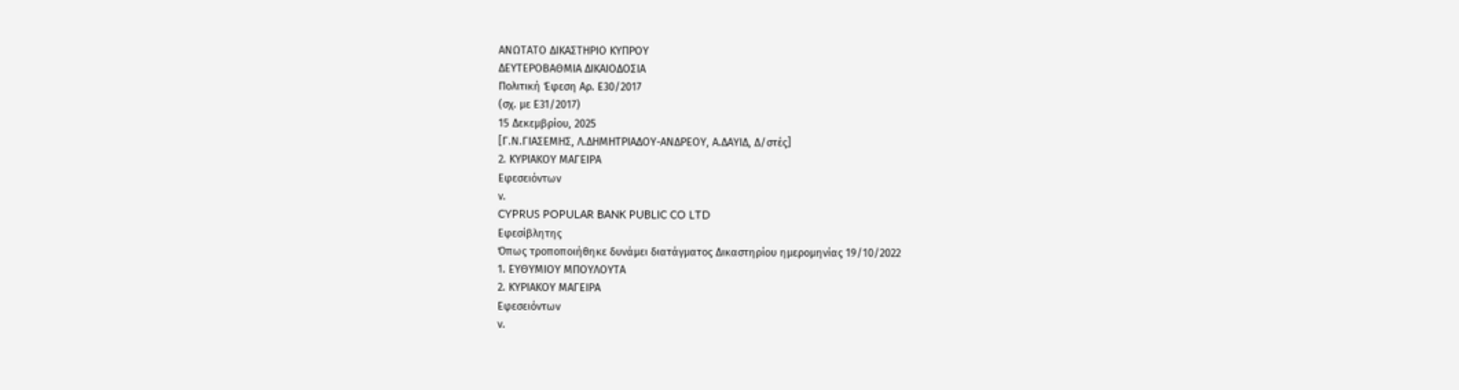ΑΝΩΤΑΤΟ ΔΙΚΑΣΤΗΡΙΟ ΚΥΠΡΟΥ
ΔΕΥΤΕΡΟΒΑΘΜΙΑ ΔΙΚΑΙΟΔΟΣΙΑ
Πολιτική Έφεση Αρ. Ε30/2017
(σχ. με Ε31/2017)
15 Δεκεμβρίου, 2025
[Γ.Ν.ΓΙΑΣΕΜΗΣ, Λ.ΔΗΜΗΤΡΙΑΔΟΥ-ΑΝΔΡΕΟΥ, Α.ΔΑΥΙΔ, Δ/στές]
2. ΚΥΡΙΑΚΟΥ ΜΑΓΕΙΡΑ
Εφεσειόντων
ν.
CYPRUS POPULAR BANK PUBLIC CO LTD
Εφεσίβλητης
Όπως τροποποιήθηκε δυνάμει διατάγματος Δικαστηρίου ημερομηνίας 19/10/2022
1. ΕΥΘΥΜΙΟΥ ΜΠΟΥΛΟΥΤΑ
2. ΚΥΡΙΑΚΟΥ ΜΑΓΕΙΡΑ
Εφεσειόντων
ν.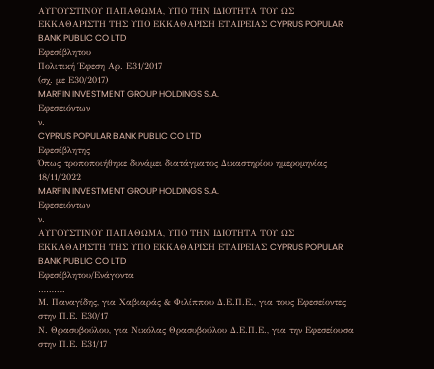ΑΥΓΟΥΣΤΙΝΟΥ ΠΑΠΑΘΩΜΑ, ΥΠΟ ΤΗΝ ΙΔΙΟΤΗΤΑ ΤΟΥ ΩΣ ΕΚΚΑΘΑΡΙΣΤΗ ΤΗΣ ΥΠΟ ΕΚΚΑΘΑΡΙΣΗ ΕΤΑΙΡΕΙΑΣ CYPRUS POPULAR BANK PUBLIC CO LTD
Εφεσίβλητου
Πολιτική Έφεση Αρ. Ε31/2017
(σχ. με Ε30/2017)
MARFIN INVESTMENT GROUP HOLDINGS S.A.
Εφεσειόντων
ν.
CYPRUS POPULAR BANK PUBLIC CO LTD
Εφεσίβλητης
Όπως τροποποιήθηκε δυνάμει διατάγματος Δικαστηρίου ημερομηνίας 18/11/2022
MARFIN INVESTMENT GROUP HOLDINGS S.A.
Εφεσειόντων
ν.
ΑΥΓΟΥΣΤΙΝΟΥ ΠΑΠΑΘΩΜΑ, ΥΠΟ ΤΗΝ ΙΔΙΟΤΗΤΑ ΤΟΥ ΩΣ ΕΚΚΑΘΑΡΙΣΤΗ ΤΗΣ ΥΠΟ ΕΚΚΑΘΑΡΙΣΗ ΕΤΑΙΡΕΙΑΣ CYPRUS POPULAR BANK PUBLIC CO LTD
Εφεσίβλητου/Ενάγοντα
……….
Μ. Παναγίδης, για Χαβιαράς & Φιλίππου Δ.Ε.Π.Ε., για τους Εφεσείοντες στην Π.Ε. Ε30/17
Ν. Θρασυβούλου, για Νικόλας Θρασυβούλου Δ.Ε.Π.Ε., για την Εφεσείουσα στην Π.Ε. Ε31/17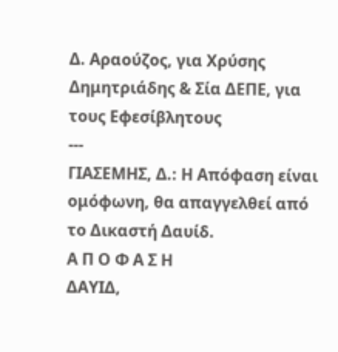Δ. Αραούζος, για Χρύσης Δημητριάδης & Σία ΔΕΠΕ, για τους Εφεσίβλητους
---
ΓΙΑΣΕΜΗΣ, Δ.: Η Απόφαση είναι ομόφωνη, θα απαγγελθεί από
το Δικαστή Δαυίδ.
Α Π Ο Φ Α Σ Η
ΔΑΥΙΔ,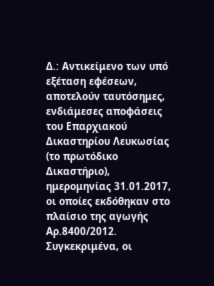Δ.: Αντικείμενο των υπό εξέταση εφέσεων, αποτελούν ταυτόσημες, ενδιάμεσες αποφάσεις του Επαρχιακού Δικαστηρίου Λευκωσίας (το πρωτόδικο Δικαστήριο), ημερομηνίας 31.01.2017, οι οποίες εκδόθηκαν στο πλαίσιο της αγωγής Αρ.8400/2012. Συγκεκριμένα, οι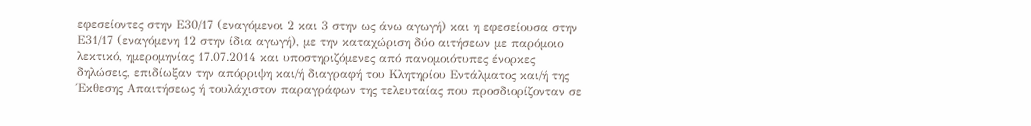εφεσείοντες στην Ε30/17 (εναγόμενοι 2 και 3 στην ως άνω αγωγή) και η εφεσείουσα στην Ε31/17 (εναγόμενη 12 στην ίδια αγωγή), με την καταχώριση δύο αιτήσεων με παρόμοιο λεκτικό, ημερομηνίας 17.07.2014 και υποστηριζόμενες από πανομοιότυπες ένορκες δηλώσεις, επιδίωξαν την απόρριψη και/ή διαγραφή του Κλητηρίου Εντάλματος και/ή της Έκθεσης Απαιτήσεως ή τουλάχιστον παραγράφων της τελευταίας που προσδιορίζονταν σε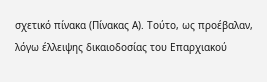σχετικό πίνακα (Πίνακας Α). Τούτο, ως προέβαλαν, λόγω έλλειψης δικαιοδοσίας του Επαρχιακού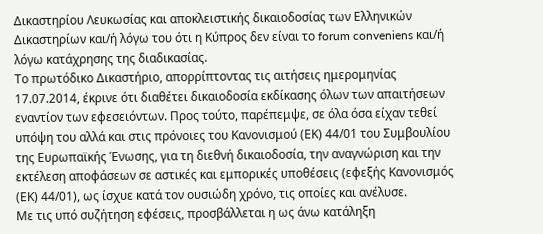Δικαστηρίου Λευκωσίας και αποκλειστικής δικαιοδοσίας των Ελληνικών Δικαστηρίων και/ή λόγω του ότι η Κύπρος δεν είναι το forum conveniens και/ή λόγω κατάχρησης της διαδικασίας.
Το πρωτόδικο Δικαστήριο, απορρίπτοντας τις αιτήσεις ημερομηνίας 17.07.2014, έκρινε ότι διαθέτει δικαιοδοσία εκδίκασης όλων των απαιτήσεων εναντίον των εφεσειόντων. Προς τούτο, παρέπεμψε, σε όλα όσα είχαν τεθεί υπόψη του αλλά και στις πρόνοιες του Κανονισμού (ΕΚ) 44/01 του Συμβουλίου της Ευρωπαϊκής Ένωσης, για τη διεθνή δικαιοδοσία, την αναγνώριση και την εκτέλεση αποφάσεων σε αστικές και εμπορικές υποθέσεις (εφεξής Κανονισμός (ΕΚ) 44/01), ως ίσχυε κατά τον ουσιώδη χρόνο, τις οποίες και ανέλυσε.
Με τις υπό συζήτηση εφέσεις, προσβάλλεται η ως άνω κατάληξη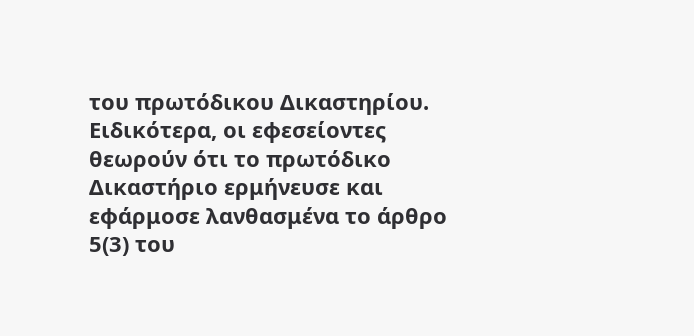του πρωτόδικου Δικαστηρίου. Ειδικότερα, οι εφεσείοντες θεωρούν ότι το πρωτόδικο Δικαστήριο ερμήνευσε και εφάρμοσε λανθασμένα το άρθρο 5(3) του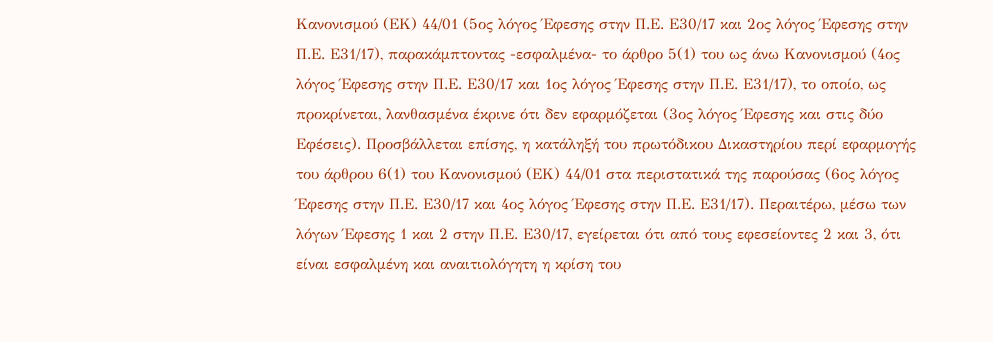Κανονισμού (ΕΚ) 44/01 (5ος λόγος Έφεσης στην Π.Ε. Ε30/17 και 2ος λόγος Έφεσης στην Π.Ε. Ε31/17), παρακάμπτοντας -εσφαλμένα- το άρθρο 5(1) του ως άνω Κανονισμού (4ος λόγος Έφεσης στην Π.Ε. Ε30/17 και 1ος λόγος Έφεσης στην Π.Ε. Ε31/17), το οποίο, ως προκρίνεται, λανθασμένα έκρινε ότι δεν εφαρμόζεται (3ος λόγος Έφεσης και στις δύο Εφέσεις). Προσβάλλεται επίσης, η κατάληξή του πρωτόδικου Δικαστηρίου περί εφαρμογής του άρθρου 6(1) του Κανονισμού (ΕΚ) 44/01 στα περιστατικά της παρούσας (6ος λόγος Έφεσης στην Π.Ε. Ε30/17 και 4ος λόγος Έφεσης στην Π.Ε. Ε31/17). Περαιτέρω, μέσω των λόγων Έφεσης 1 και 2 στην Π.Ε. Ε30/17, εγείρεται ότι από τους εφεσείοντες 2 και 3, ότι είναι εσφαλμένη και αναιτιολόγητη η κρίση του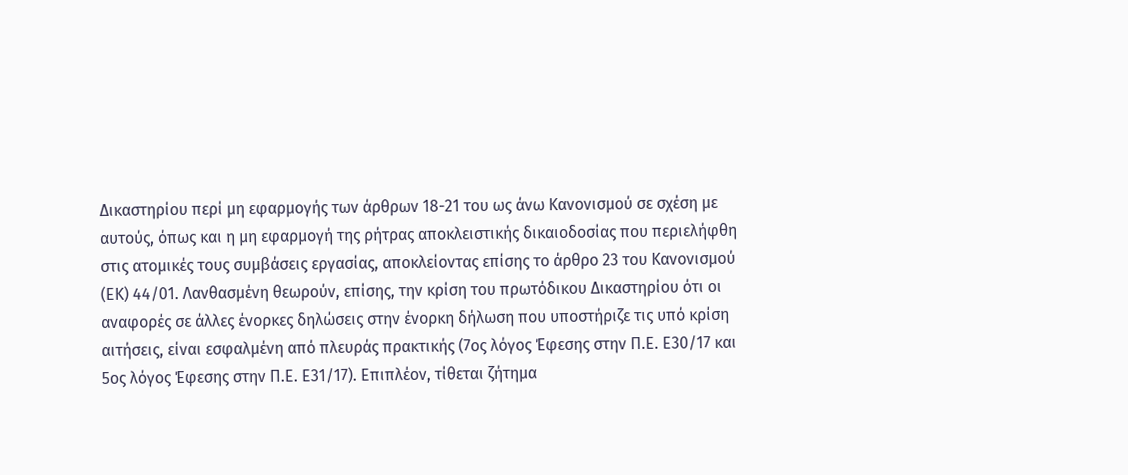Δικαστηρίου περί μη εφαρμογής των άρθρων 18-21 του ως άνω Κανονισμού σε σχέση με αυτούς, όπως και η μη εφαρμογή της ρήτρας αποκλειστικής δικαιοδοσίας που περιελήφθη στις ατομικές τους συμβάσεις εργασίας, αποκλείοντας επίσης το άρθρο 23 του Κανονισμού (ΕΚ) 44/01. Λανθασμένη θεωρούν, επίσης, την κρίση του πρωτόδικου Δικαστηρίου ότι οι αναφορές σε άλλες ένορκες δηλώσεις στην ένορκη δήλωση που υποστήριζε τις υπό κρίση αιτήσεις, είναι εσφαλμένη από πλευράς πρακτικής (7ος λόγος Έφεσης στην Π.Ε. Ε30/17 και 5ος λόγος Έφεσης στην Π.Ε. Ε31/17). Επιπλέον, τίθεται ζήτημα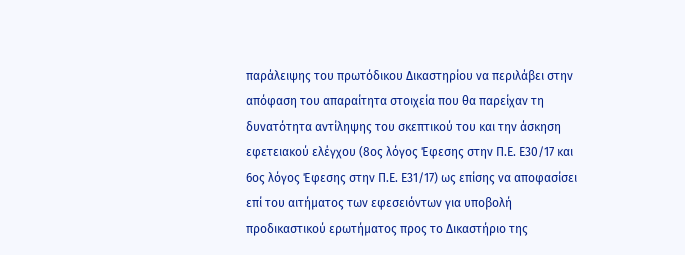παράλειψης του πρωτόδικου Δικαστηρίου να περιλάβει στην απόφαση του απαραίτητα στοιχεία που θα παρείχαν τη δυνατότητα αντίληψης του σκεπτικού του και την άσκηση εφετειακού ελέγχου (8ος λόγος Έφεσης στην Π.Ε. Ε30/17 και 6ος λόγος Έφεσης στην Π.Ε. Ε31/17) ως επίσης να αποφασίσει επί του αιτήματος των εφεσειόντων για υποβολή προδικαστικού ερωτήματος προς το Δικαστήριο της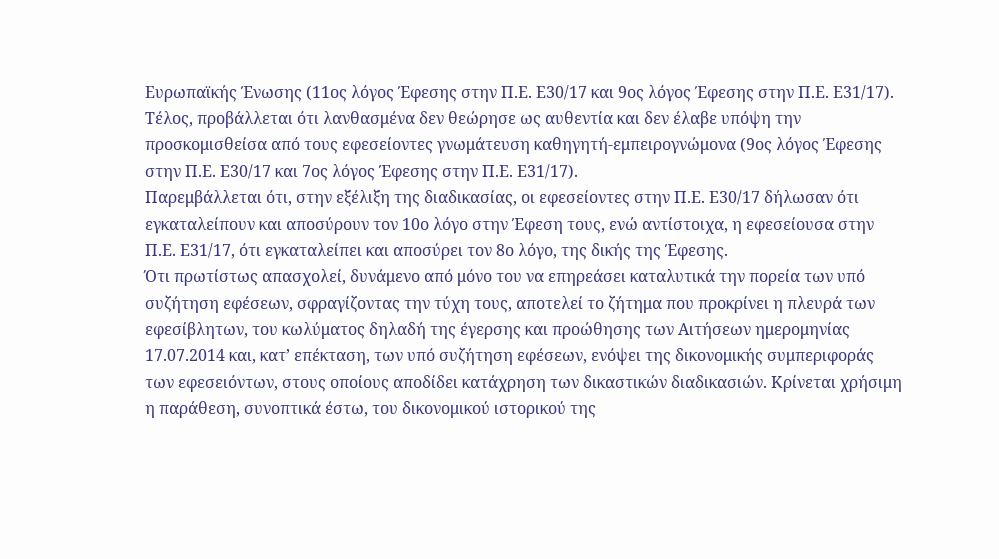Ευρωπαϊκής Ένωσης (11ος λόγος Έφεσης στην Π.Ε. Ε30/17 και 9ος λόγος Έφεσης στην Π.Ε. Ε31/17). Τέλος, προβάλλεται ότι λανθασμένα δεν θεώρησε ως αυθεντία και δεν έλαβε υπόψη την προσκομισθείσα από τους εφεσείοντες γνωμάτευση καθηγητή-εμπειρογνώμονα (9ος λόγος Έφεσης στην Π.Ε. Ε30/17 και 7ος λόγος Έφεσης στην Π.Ε. Ε31/17).
Παρεμβάλλεται ότι, στην εξέλιξη της διαδικασίας, οι εφεσείοντες στην Π.Ε. Ε30/17 δήλωσαν ότι εγκαταλείπουν και αποσύρουν τον 10ο λόγο στην Έφεση τους, ενώ αντίστοιχα, η εφεσείουσα στην Π.Ε. Ε31/17, ότι εγκαταλείπει και αποσύρει τον 8ο λόγο, της δικής της Έφεσης.
Ότι πρωτίστως απασχολεί, δυνάμενο από μόνο του να επηρεάσει καταλυτικά την πορεία των υπό συζήτηση εφέσεων, σφραγίζοντας την τύχη τους, αποτελεί το ζήτημα που προκρίνει η πλευρά των εφεσίβλητων, του κωλύματος δηλαδή της έγερσης και προώθησης των Αιτήσεων ημερομηνίας 17.07.2014 και, κατ’ επέκταση, των υπό συζήτηση εφέσεων, ενόψει της δικονομικής συμπεριφοράς των εφεσειόντων, στους οποίους αποδίδει κατάχρηση των δικαστικών διαδικασιών. Κρίνεται χρήσιμη η παράθεση, συνοπτικά έστω, του δικονομικού ιστορικού της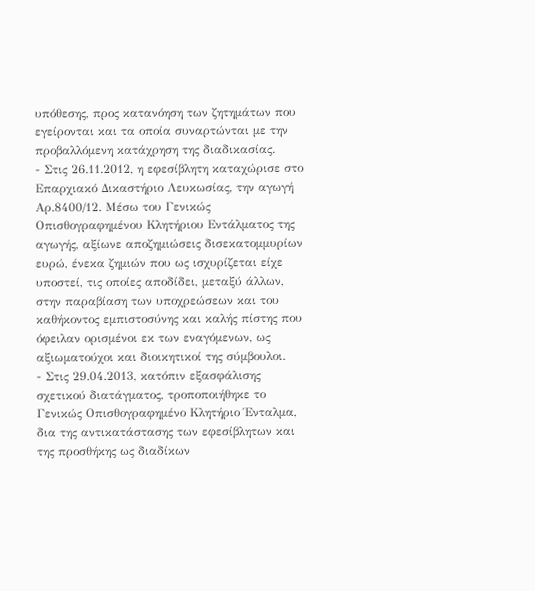υπόθεσης, προς κατανόηση των ζητημάτων που εγείρονται και τα οποία συναρτώνται με την προβαλλόμενη κατάχρηση της διαδικασίας.
- Στις 26.11.2012, η εφεσίβλητη καταχώρισε στο Επαρχιακό Δικαστήριο Λευκωσίας, την αγωγή Αρ.8400/12. Μέσω του Γενικώς Οπισθογραφημένου Κλητήριου Εντάλματος της αγωγής, αξίωνε αποζημιώσεις δισεκατομμυρίων ευρώ, ένεκα ζημιών που ως ισχυρίζεται είχε υποστεί, τις οποίες αποδίδει, μεταξύ άλλων, στην παραβίαση των υποχρεώσεων και του καθήκοντος εμπιστοσύνης και καλής πίστης που όφειλαν ορισμένοι εκ των εναγόμενων, ως αξιωματούχοι και διοικητικοί της σύμβουλοι.
- Στις 29.04.2013, κατόπιν εξασφάλισης σχετικού διατάγματος, τροποποιήθηκε το Γενικώς Οπισθογραφημένο Κλητήριο Ένταλμα, δια της αντικατάστασης των εφεσίβλητων και της προσθήκης ως διαδίκων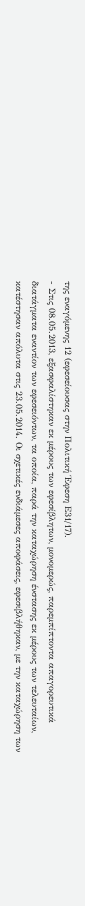της εναγόμενης 12 (εφεσείουσας στην Πολιτική Έφεση Ε31/17).
- Στις 08.05.2013, εξασφαλίστηκαν εκ μέρους των εφεσίβλητων, μονομερώς, παρεμπίπτοντα απαγορευτικά διατάγματα εναντίον των εφεσειόντων, τα οποία, παρά την καταχώρηση ένστασης εκ μέρους των τελευταίων, κατέστησαν απόλυτα στις 23.05.2014. Οι σχετικές ενδιάμεσες αποφάσεις, εφεσιβλήθηκαν, με την καταχώρηση των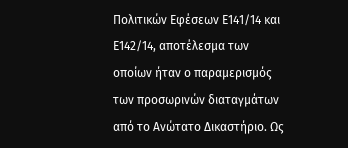Πολιτικών Εφέσεων Ε141/14 και Ε142/14, αποτέλεσμα των οποίων ήταν ο παραμερισμός των προσωρινών διαταγμάτων από το Ανώτατο Δικαστήριο. Ως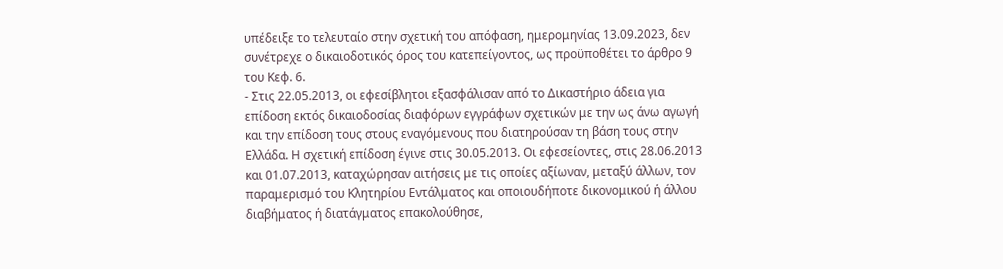υπέδειξε το τελευταίο στην σχετική του απόφαση, ημερομηνίας 13.09.2023, δεν συνέτρεχε ο δικαιοδοτικός όρος του κατεπείγοντος, ως προϋποθέτει το άρθρο 9 του Κεφ. 6.
- Στις 22.05.2013, οι εφεσίβλητοι εξασφάλισαν από το Δικαστήριο άδεια για επίδοση εκτός δικαιοδοσίας διαφόρων εγγράφων σχετικών με την ως άνω αγωγή και την επίδοση τους στους εναγόμενους που διατηρούσαν τη βάση τους στην Ελλάδα. Η σχετική επίδοση έγινε στις 30.05.2013. Οι εφεσείοντες, στις 28.06.2013 και 01.07.2013, καταχώρησαν αιτήσεις με τις οποίες αξίωναν, μεταξύ άλλων, τον παραμερισμό του Κλητηρίου Εντάλματος και οποιουδήποτε δικονομικού ή άλλου διαβήματος ή διατάγματος επακολούθησε,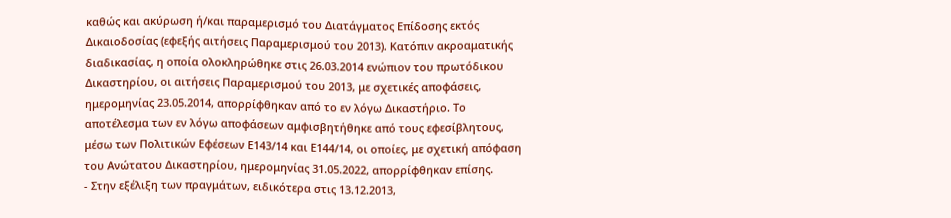καθώς και ακύρωση ή/και παραμερισμό του Διατάγματος Επίδοσης εκτός Δικαιοδοσίας (εφεξής αιτήσεις Παραμερισμού του 2013). Κατόπιν ακροαματικής διαδικασίας, η οποία ολοκληρώθηκε στις 26.03.2014 ενώπιον του πρωτόδικου Δικαστηρίου, οι αιτήσεις Παραμερισμού του 2013, με σχετικές αποφάσεις, ημερομηνίας 23.05.2014, απορρίφθηκαν από το εν λόγω Δικαστήριο. Το αποτέλεσμα των εν λόγω αποφάσεων αμφισβητήθηκε από τους εφεσίβλητους, μέσω των Πολιτικών Εφέσεων Ε143/14 και Ε144/14, οι οποίες, με σχετική απόφαση του Ανώτατου Δικαστηρίου, ημερομηνίας 31.05.2022, απορρίφθηκαν επίσης.
- Στην εξέλιξη των πραγμάτων, ειδικότερα στις 13.12.2013,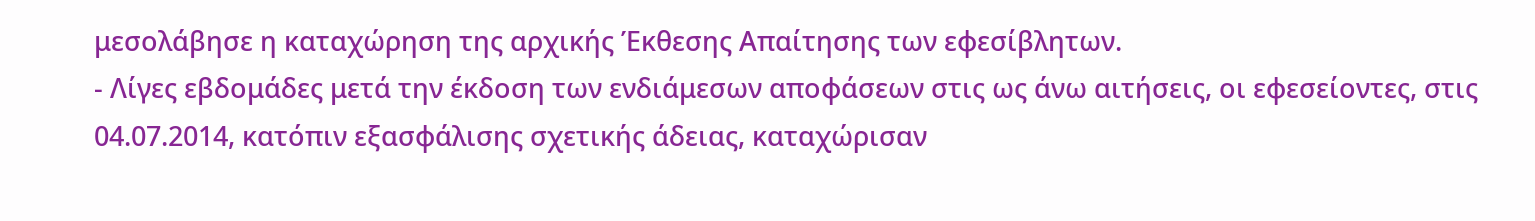μεσολάβησε η καταχώρηση της αρχικής Έκθεσης Απαίτησης των εφεσίβλητων.
- Λίγες εβδομάδες μετά την έκδοση των ενδιάμεσων αποφάσεων στις ως άνω αιτήσεις, οι εφεσείοντες, στις 04.07.2014, κατόπιν εξασφάλισης σχετικής άδειας, καταχώρισαν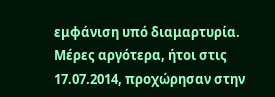εμφάνιση υπό διαμαρτυρία. Μέρες αργότερα, ήτοι στις 17.07.2014, προχώρησαν στην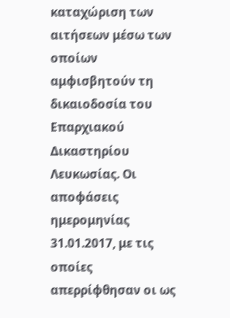καταχώριση των αιτήσεων μέσω των οποίων αμφισβητούν τη δικαιοδοσία του Επαρχιακού Δικαστηρίου Λευκωσίας. Οι αποφάσεις ημερομηνίας 31.01.2017, με τις οποίες απερρίφθησαν οι ως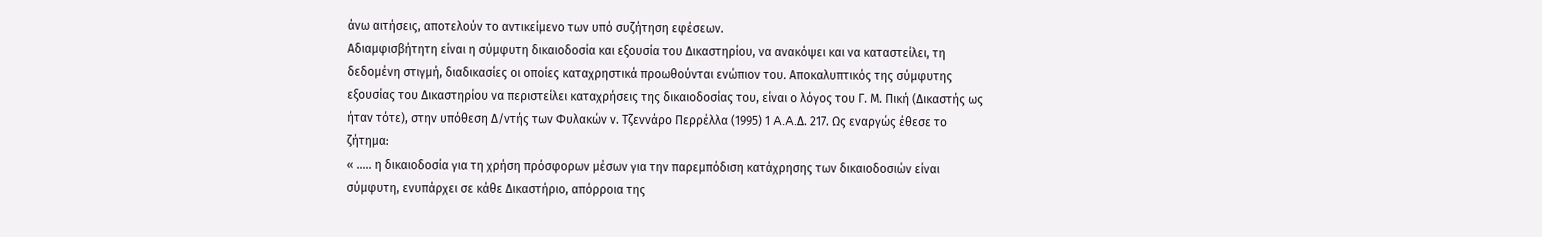άνω αιτήσεις, αποτελούν το αντικείμενο των υπό συζήτηση εφέσεων.
Αδιαμφισβήτητη είναι η σύμφυτη δικαιοδοσία και εξουσία του Δικαστηρίου, να ανακόψει και να καταστείλει, τη δεδομένη στιγμή, διαδικασίες οι οποίες καταχρηστικά προωθούνται ενώπιον του. Αποκαλυπτικός της σύμφυτης εξουσίας του Δικαστηρίου να περιστείλει καταχρήσεις της δικαιοδοσίας του, είναι ο λόγος του Γ. Μ. Πική (Δικαστής ως ήταν τότε), στην υπόθεση Δ/ντής των Φυλακών ν. Τζεννάρο Περρέλλα (1995) 1 A.A.Δ. 217. Ως εναργώς έθεσε το ζήτημα:
« ….. η δικαιοδοσία για τη χρήση πρόσφορων μέσων για την παρεμπόδιση κατάχρησης των δικαιοδοσιών είναι σύμφυτη, ενυπάρχει σε κάθε Δικαστήριο, απόρροια της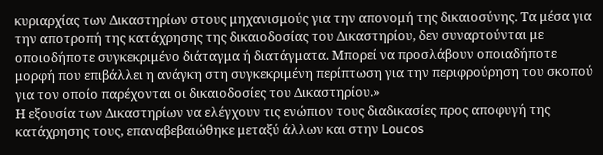κυριαρχίας των Δικαστηρίων στους μηχανισμούς για την απονομή της δικαιοσύνης. Τα μέσα για την αποτροπή της κατάχρησης της δικαιοδοσίας του Δικαστηρίου, δεν συναρτούνται με οποιοδήποτε συγκεκριμένο διάταγμα ή διατάγματα. Μπορεί να προσλάβουν οποιαδήποτε μορφή που επιβάλλει η ανάγκη στη συγκεκριμένη περίπτωση για την περιφρούρηση του σκοπού για τον οποίο παρέχονται οι δικαιοδοσίες του Δικαστηρίου.»
Η εξουσία των Δικαστηρίων να ελέγχουν τις ενώπιον τους διαδικασίες προς αποφυγή της κατάχρησης τους, επαναβεβαιώθηκε μεταξύ άλλων και στην Loucos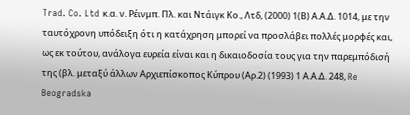Trad. Co. Ltd κ.α. ν. Ρέινμπ. Πλ. και Ντάιγκ Κο., Λτδ, (2000) 1(Β) Α.Α.Δ. 1014, με την ταυτόχρονη υπόδειξη ότι η κατάχρηση μπορεί να προσλάβει πολλές μορφές και, ως εκ τούτου, ανάλογα ευρεία είναι και η δικαιοδοσία τους για την παρεμπόδισή της (βλ. μεταξύ άλλων Αρχιεπίσκοπος Κύπρου (Αρ.2) (1993) 1 Α.Α.Δ. 248, Re Beogradska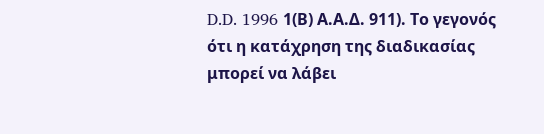D.D. 1996 1(Β) Α.Α.Δ. 911). Το γεγονός ότι η κατάχρηση της διαδικασίας μπορεί να λάβει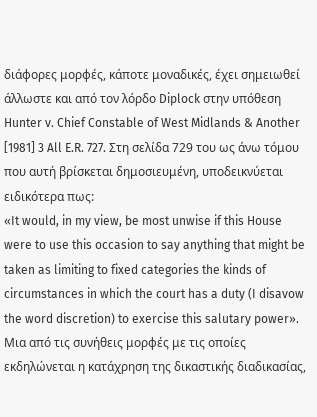διάφορες μορφές, κάποτε μοναδικές, έχει σημειωθεί άλλωστε και από τον λόρδο Diplock στην υπόθεση Hunter v. Chief Constable of West Midlands & Another [1981] 3 All E.R. 727. Στη σελίδα 729 του ως άνω τόμου που αυτή βρίσκεται δημοσιευμένη, υποδεικνύεται ειδικότερα πως:
«It would, in my view, be most unwise if this House were to use this occasion to say anything that might be taken as limiting to fixed categories the kinds of circumstances in which the court has a duty (I disavow the word discretion) to exercise this salutary power».
Μια από τις συνήθεις μορφές με τις οποίες εκδηλώνεται η κατάχρηση της δικαστικής διαδικασίας,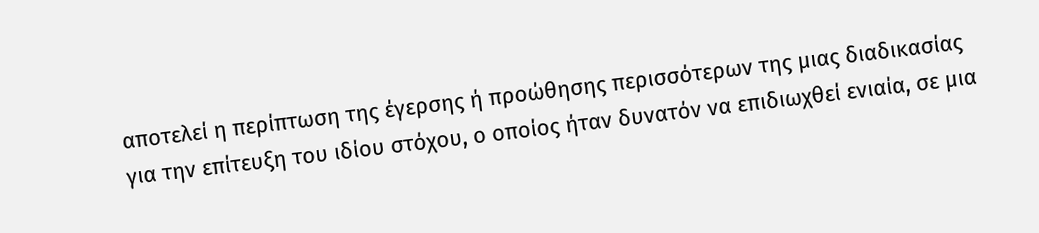αποτελεί η περίπτωση της έγερσης ή προώθησης περισσότερων της μιας διαδικασίας για την επίτευξη του ιδίου στόχου, ο οποίος ήταν δυνατόν να επιδιωχθεί ενιαία, σε μια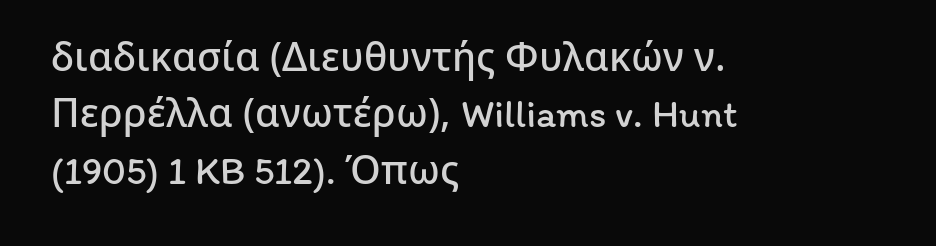διαδικασία (Διευθυντής Φυλακών ν. Περρέλλα (ανωτέρω), Williams v. Hunt (1905) 1 KB 512). Όπως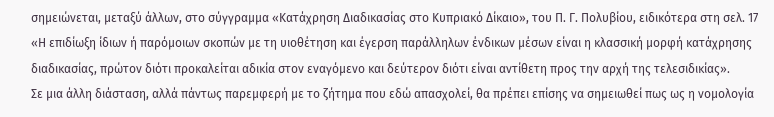σημειώνεται, μεταξύ άλλων, στο σύγγραμμα «Κατάχρηση Διαδικασίας στο Κυπριακό Δίκαιο», του Π. Γ. Πολυβίου, ειδικότερα στη σελ. 17 «Η επιδίωξη ίδιων ή παρόμοιων σκοπών με τη υιοθέτηση και έγερση παράλληλων ένδικων μέσων είναι η κλασσική μορφή κατάχρησης διαδικασίας, πρώτον διότι προκαλείται αδικία στον εναγόμενο και δεύτερον διότι είναι αντίθετη προς την αρχή της τελεσιδικίας».
Σε μια άλλη διάσταση, αλλά πάντως παρεμφερή με το ζήτημα που εδώ απασχολεί, θα πρέπει επίσης να σημειωθεί πως ως η νομολογία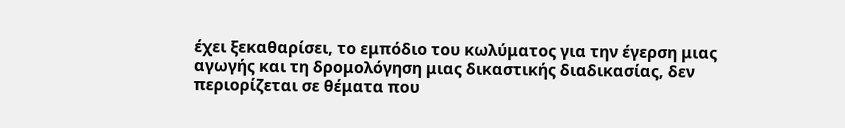έχει ξεκαθαρίσει, το εμπόδιο του κωλύματος για την έγερση μιας αγωγής και τη δρομολόγηση μιας δικαστικής διαδικασίας, δεν περιορίζεται σε θέματα που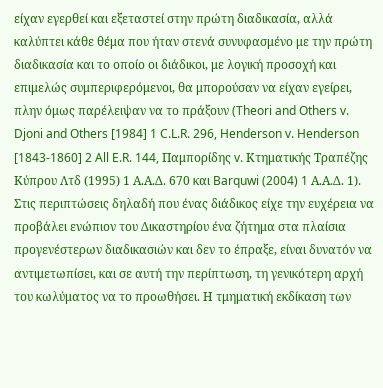είχαν εγερθεί και εξεταστεί στην πρώτη διαδικασία, αλλά καλύπτει κάθε θέμα που ήταν στενά συνυφασμένο με την πρώτη διαδικασία και το οποίο οι διάδικοι, με λογική προσοχή και επιμελώς συμπεριφερόμενοι, θα μπορούσαν να είχαν εγείρει, πλην όμως παρέλειψαν να το πράξουν (Theori and Others v. Djoni and Others [1984] 1 C.L.R. 296, Henderson v. Henderson [1843‑1860] 2 All E.R. 144, Παμπορίδης v. Κτηματικής Τραπέζης Κύπρου Λτδ (1995) 1 Α.Α.Δ. 670 και Barquwi (2004) 1 Α.Α.Δ. 1). Στις περιπτώσεις δηλαδή που ένας διάδικος είχε την ευχέρεια να προβάλει ενώπιον του Δικαστηρίου ένα ζήτημα στα πλαίσια προγενέστερων διαδικασιών και δεν το έπραξε, είναι δυνατόν να αντιμετωπίσει, και σε αυτή την περίπτωση, τη γενικότερη αρχή του κωλύματος να το προωθήσει. Η τμηματική εκδίκαση των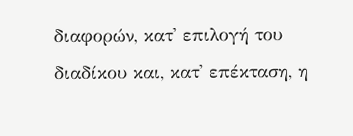διαφορών, κατ' επιλογή του διαδίκου και, κατ' επέκταση, η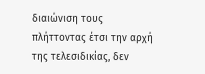διαιώνιση τους πλήττοντας έτσι την αρχή της τελεσιδικίας, δεν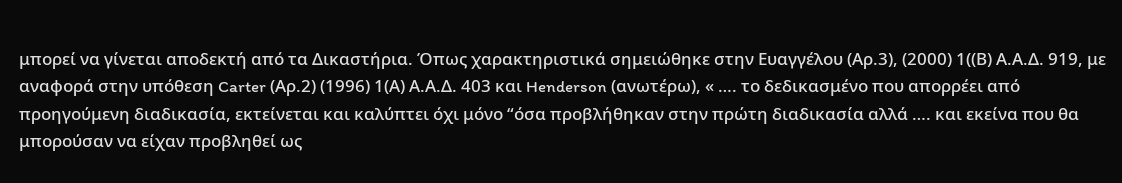μπορεί να γίνεται αποδεκτή από τα Δικαστήρια. Όπως χαρακτηριστικά σημειώθηκε στην Ευαγγέλου (Αρ.3), (2000) 1((Β) Α.Α.Δ. 919, με αναφορά στην υπόθεση Carter (Αρ.2) (1996) 1(Α) Α.Α.Δ. 403 και Henderson (ανωτέρω), « …. το δεδικασμένο που απορρέει από προηγούμενη διαδικασία, εκτείνεται και καλύπτει όχι μόνο “όσα προβλήθηκαν στην πρώτη διαδικασία αλλά …. και εκείνα που θα μπορούσαν να είχαν προβληθεί ως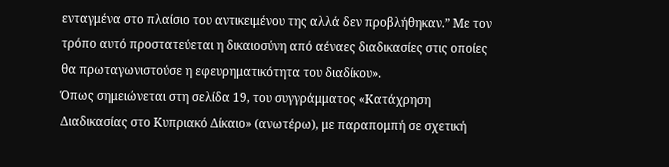ενταγμένα στο πλαίσιο του αντικειμένου της αλλά δεν προβλήθηκαν.” Με τον τρόπο αυτό προστατεύεται η δικαιοσύνη από αέναες διαδικασίες στις οποίες θα πρωταγωνιστούσε η εφευρηματικότητα του διαδίκου».
Όπως σημειώνεται στη σελίδα 19, του συγγράμματος «Κατάχρηση Διαδικασίας στο Κυπριακό Δίκαιο» (ανωτέρω), με παραπομπή σε σχετική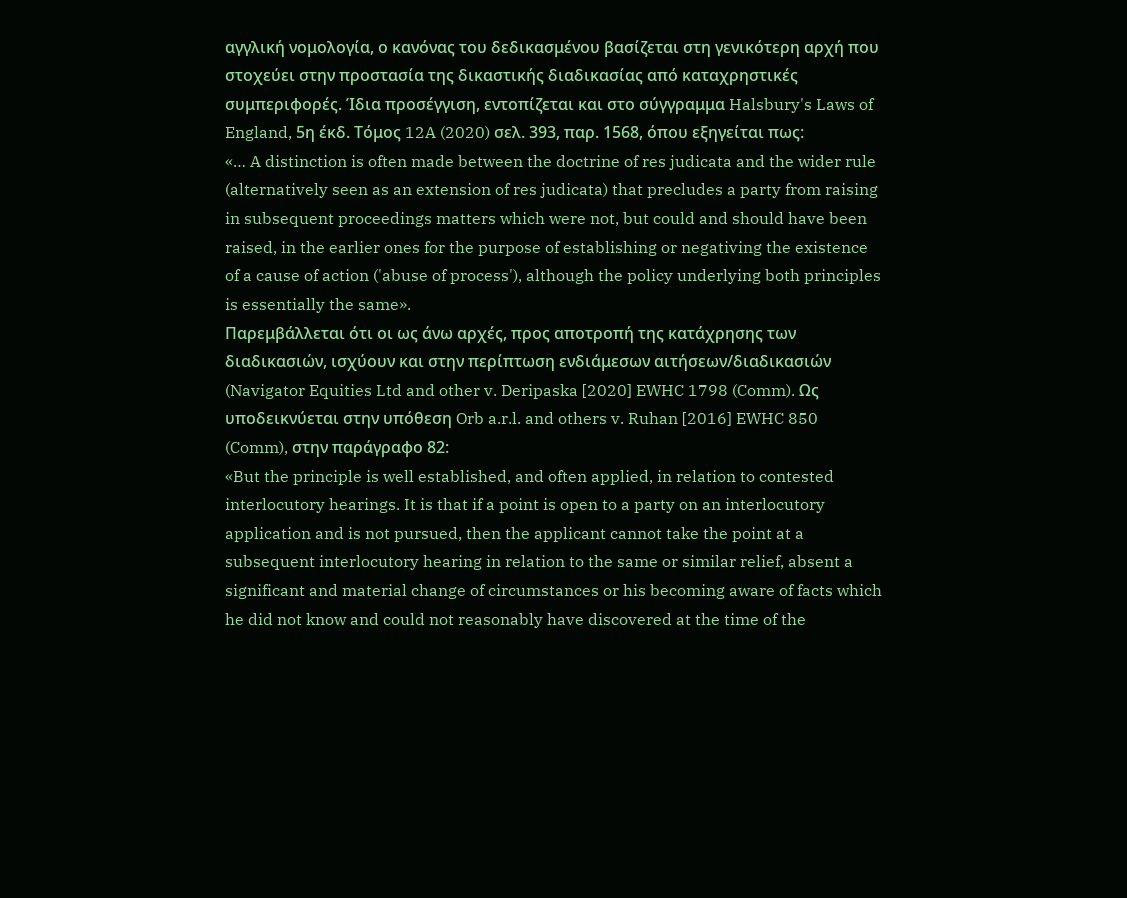αγγλική νομολογία, ο κανόνας του δεδικασμένου βασίζεται στη γενικότερη αρχή που στοχεύει στην προστασία της δικαστικής διαδικασίας από καταχρηστικές συμπεριφορές. Ίδια προσέγγιση, εντοπίζεται και στο σύγγραμμα Halsbury's Laws of England, 5η έκδ. Τόμος 12A (2020) σελ. 393, παρ. 1568, όπου εξηγείται πως:
«… A distinction is often made between the doctrine of res judicata and the wider rule (alternatively seen as an extension of res judicata) that precludes a party from raising in subsequent proceedings matters which were not, but could and should have been raised, in the earlier ones for the purpose of establishing or negativing the existence of a cause of action ('abuse of process'), although the policy underlying both principles is essentially the same».
Παρεμβάλλεται ότι οι ως άνω αρχές, προς αποτροπή της κατάχρησης των διαδικασιών, ισχύουν και στην περίπτωση ενδιάμεσων αιτήσεων/διαδικασιών (Navigator Equities Ltd and other v. Deripaska [2020] EWHC 1798 (Comm). Ως υποδεικνύεται στην υπόθεση Orb a.r.l. and others v. Ruhan [2016] EWHC 850 (Comm), στην παράγραφο 82:
«But the principle is well established, and often applied, in relation to contested interlocutory hearings. It is that if a point is open to a party on an interlocutory application and is not pursued, then the applicant cannot take the point at a subsequent interlocutory hearing in relation to the same or similar relief, absent a significant and material change of circumstances or his becoming aware of facts which he did not know and could not reasonably have discovered at the time of the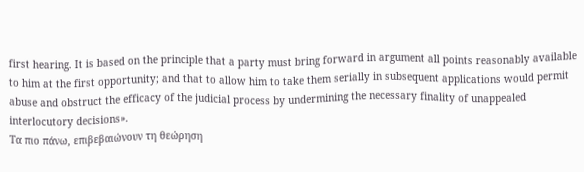first hearing. It is based on the principle that a party must bring forward in argument all points reasonably available to him at the first opportunity; and that to allow him to take them serially in subsequent applications would permit abuse and obstruct the efficacy of the judicial process by undermining the necessary finality of unappealed interlocutory decisions».
Τα πιο πάνω, επιβεβαιώνουν τη θεώρηση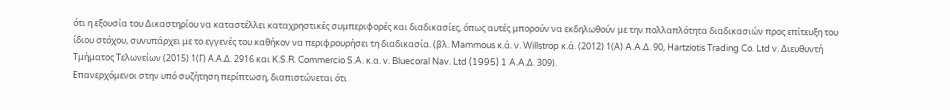ότι η εξουσία του Δικαστηρίου να καταστέλλει καταχρηστικές συμπεριφορές και διαδικασίες, όπως αυτές μπορούν να εκδηλωθούν με την πολλαπλότητα διαδικασιών προς επίτευξη του ίδιου στόχου, συνυπάρχει με το εγγενές του καθήκον να περιφρουρήσει τη διαδικασία. (βλ. Mammous κ.ά. ν. Willstrop κ.ά. (2012) 1(Α) A.A.Δ. 90, Hartziotis Trading Co. Ltd ν. Διευθυντή Τμήματος Τελωνείων (2015) 1(Γ) Α.Α.Δ. 2916 και K.S.R. Commercio S.A. κ.α. v. Bluecoral Nav. Ltd (1995) 1 A.A.Δ. 309).
Επανερχόμενοι στην υπό συζήτηση περίπτωση, διαπιστώνεται ότι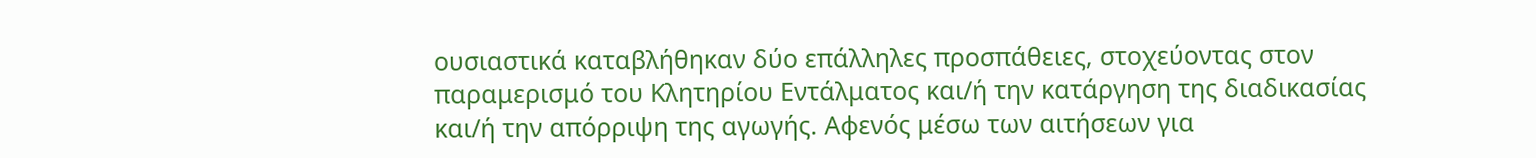ουσιαστικά καταβλήθηκαν δύο επάλληλες προσπάθειες, στοχεύοντας στον παραμερισμό του Κλητηρίου Εντάλματος και/ή την κατάργηση της διαδικασίας και/ή την απόρριψη της αγωγής. Αφενός μέσω των αιτήσεων για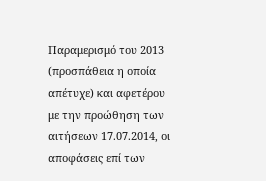Παραμερισμό του 2013 (προσπάθεια η οποία απέτυχε) και αφετέρου με την προώθηση των αιτήσεων 17.07.2014, οι αποφάσεις επί των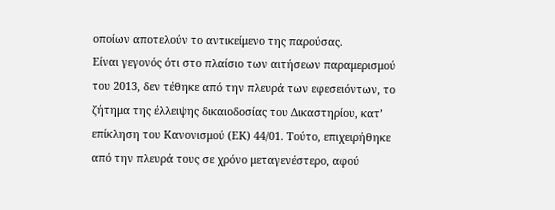οποίων αποτελούν το αντικείμενο της παρούσας.
Είναι γεγονός ότι στο πλαίσιο των αιτήσεων παραμερισμού του 2013, δεν τέθηκε από την πλευρά των εφεσειόντων, το ζήτημα της έλλειψης δικαιοδοσίας του Δικαστηρίου, κατ’ επίκληση του Κανονισμού (ΕΚ) 44/01. Τούτο, επιχειρήθηκε από την πλευρά τους σε χρόνο μεταγενέστερο, αφού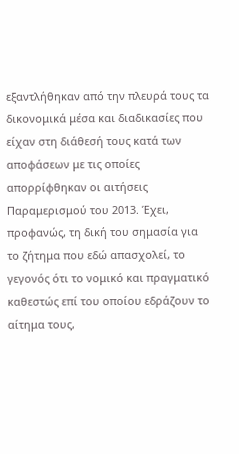εξαντλήθηκαν από την πλευρά τους τα δικονομικά μέσα και διαδικασίες που είχαν στη διάθεσή τους κατά των αποφάσεων με τις οποίες απορρίφθηκαν οι αιτήσεις Παραμερισμού του 2013. Έχει, προφανώς, τη δική του σημασία για το ζήτημα που εδώ απασχολεί, το γεγονός ότι το νομικό και πραγματικό καθεστώς επί του οποίου εδράζουν το αίτημα τους,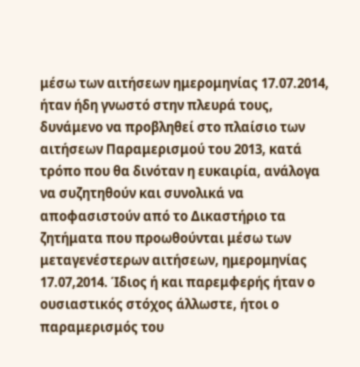μέσω των αιτήσεων ημερομηνίας 17.07.2014, ήταν ήδη γνωστό στην πλευρά τους, δυνάμενο να προβληθεί στο πλαίσιο των αιτήσεων Παραμερισμού του 2013, κατά τρόπο που θα δινόταν η ευκαιρία, ανάλογα να συζητηθούν και συνολικά να αποφασιστούν από το Δικαστήριο τα ζητήματα που προωθούνται μέσω των μεταγενέστερων αιτήσεων, ημερομηνίας 17.07,2014. Ίδιος ή και παρεμφερής ήταν ο ουσιαστικός στόχος άλλωστε, ήτοι ο παραμερισμός του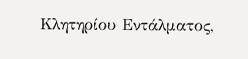Κλητηρίου Εντάλματος,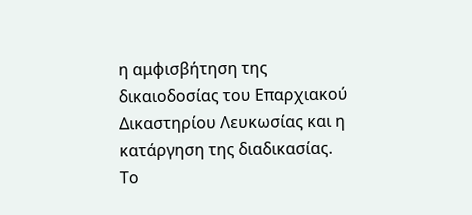η αμφισβήτηση της δικαιοδοσίας του Επαρχιακού Δικαστηρίου Λευκωσίας και η κατάργηση της διαδικασίας.
Το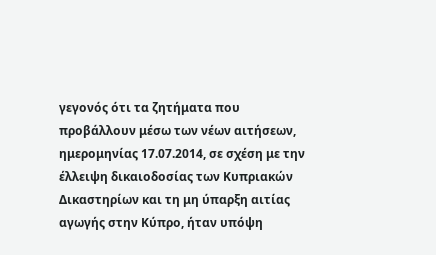γεγονός ότι τα ζητήματα που προβάλλουν μέσω των νέων αιτήσεων, ημερομηνίας 17.07.2014, σε σχέση με την έλλειψη δικαιοδοσίας των Κυπριακών Δικαστηρίων και τη μη ύπαρξη αιτίας αγωγής στην Κύπρο, ήταν υπόψη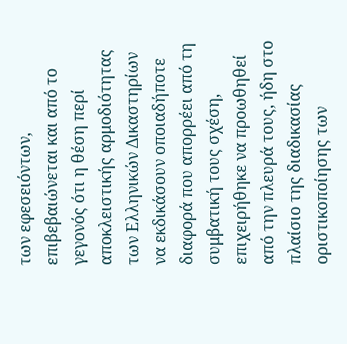των εφεσειόντων, επιβεβαιώνεται και από το γεγονός ότι η θέση περί αποκλειστικής αρμοδιότητας των Ελληνικών Δικαστηρίων να εκδικάσουν οποιαδήποτε διαφορά που απορρέει από τη συμβατική τους σχέση, επιχειρήθηκε να προωθηθεί από την πλευρά τους, ήδη στο πλαίσιο της διαδικασίας οριστικοποίησης των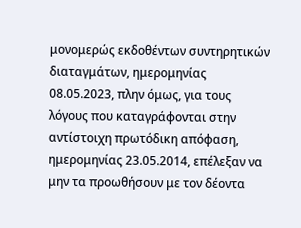μονομερώς εκδοθέντων συντηρητικών διαταγμάτων, ημερομηνίας 08.05.2023, πλην όμως, για τους λόγους που καταγράφονται στην αντίστοιχη πρωτόδικη απόφαση, ημερομηνίας 23.05.2014, επέλεξαν να μην τα προωθήσουν με τον δέοντα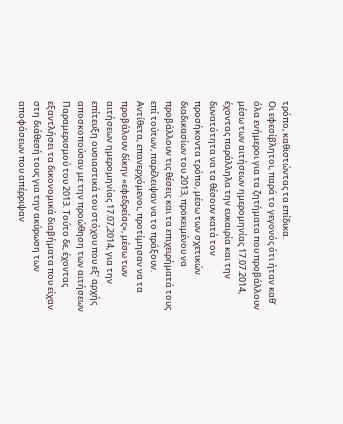τρόπο, καθιστώντας τα επίδικα.
Οι εφεσίβλητοι, παρά το γεγονός ότι ήταν καθ’ όλα ενήμεροι για τα ζητήματα που προβάλλουν μέσω των αιτήσεων ημερομηνίας 17.07.2014, έχοντας παράλληλα την ευκαιρία και την δυνατότητα να τα θέσουν κατά τον προσήκοντα τρόπο, μέσω των σχετικών διαδικασίων του 2013, προκειμένου να προβάλλουν τις θέσεις και τα επιχειρήματά τους επί τούτων, παρέλειψαν να το πράξουν. Αντίθετα, επανερχόμενοι, προτίμησαν να τα προβάλουν δίκην «εφεδρείας», μέσω των αιτήσεων ημερομηνίας 17.07,2014, για την επίτευξη ουσιαστικά του στόχου που εξ’ αρχής αποσκοπούσαν με την προώθηση των αιτήσεων Παραμερισμού του 2013. Τούτο δε, έχοντας εξαντλήσει τα δικονομικά διαβήματα που είχαν στη διάθεσή τους για την ακύρωση των αποφάσεων που απέρριψαν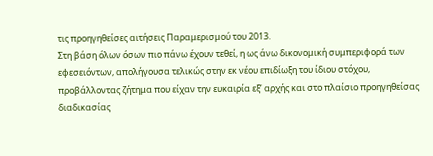τις προηγηθείσες αιτήσεις Παραμερισμού του 2013.
Στη βάση όλων όσων πιο πάνω έχουν τεθεί, η ως άνω δικονομική συμπεριφορά των εφεσειόντων, απολήγουσα τελικώς στην εκ νέου επιδίωξη του ίδιου στόχου, προβάλλοντας ζήτημα που είχαν την ευκαιρία εξ’ αρχής και στο πλαίσιο προηγηθείσας διαδικασίας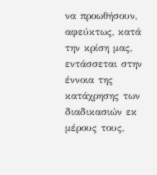να προωθήσουν, αφεύκτως, κατά την κρίση μας, εντάσσεται στην έννοια της κατάχρησης των διαδικασιών εκ μέρους τους,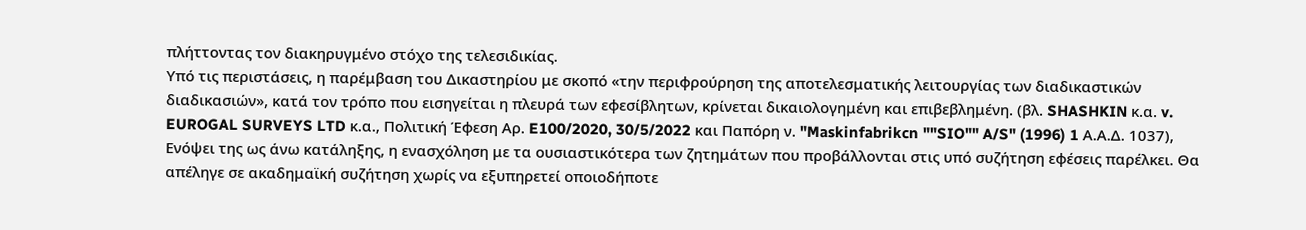πλήττοντας τον διακηρυγμένο στόχο της τελεσιδικίας.
Υπό τις περιστάσεις, η παρέμβαση του Δικαστηρίου με σκοπό «την περιφρούρηση της αποτελεσματικής λειτουργίας των διαδικαστικών διαδικασιών», κατά τον τρόπο που εισηγείται η πλευρά των εφεσίβλητων, κρίνεται δικαιολογημένη και επιβεβλημένη. (βλ. SHASHKIN κ.α. v. EUROGAL SURVEYS LTD κ.α., Πολιτική Έφεση Αρ. E100/2020, 30/5/2022 και Παπόρη ν. "Maskinfabrikcn ""SIO"" A/S" (1996) 1 Α.Α.Δ. 1037),
Ενόψει της ως άνω κατάληξης, η ενασχόληση με τα ουσιαστικότερα των ζητημάτων που προβάλλονται στις υπό συζήτηση εφέσεις παρέλκει. Θα απέληγε σε ακαδημαϊκή συζήτηση χωρίς να εξυπηρετεί οποιοδήποτε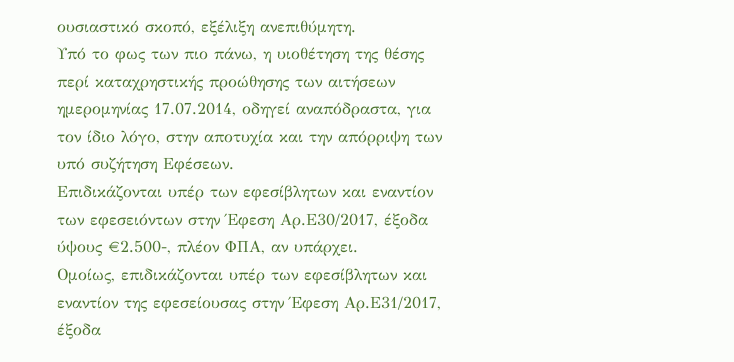ουσιαστικό σκοπό, εξέλιξη ανεπιθύμητη.
Υπό το φως των πιο πάνω, η υιοθέτηση της θέσης περί καταχρηστικής προώθησης των αιτήσεων ημερομηνίας 17.07.2014, οδηγεί αναπόδραστα, για τον ίδιο λόγο, στην αποτυχία και την απόρριψη των υπό συζήτηση Εφέσεων.
Επιδικάζονται υπέρ των εφεσίβλητων και εναντίον των εφεσειόντων στην Έφεση Αρ.Ε30/2017, έξοδα ύψους €2.500-, πλέον ΦΠΑ, αν υπάρχει.
Ομοίως, επιδικάζονται υπέρ των εφεσίβλητων και εναντίον της εφεσείουσας στην Έφεση Αρ.Ε31/2017, έξοδα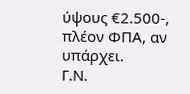ύψους €2.500-, πλέον ΦΠΑ, αν υπάρχει.
Γ.Ν.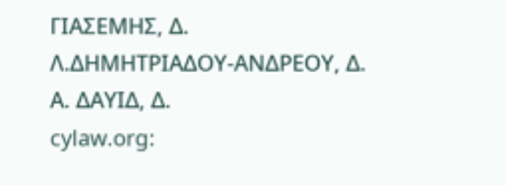ΓΙΑΣΕΜΗΣ, Δ.
Λ.ΔΗΜΗΤΡΙΑΔΟΥ-ΑΝΔΡΕΟΥ, Δ.
Α. ΔΑΥΙΔ, Δ.
cylaw.org: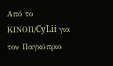Από το ΚΙΝOΠ/CyLii για τον Παγκύπριο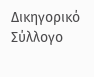Δικηγορικό Σύλλογο